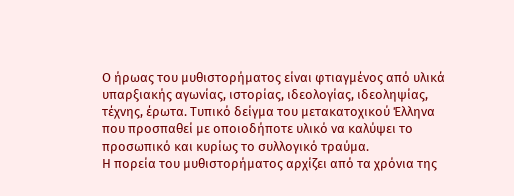Ο ήρωας του μυθιστορήματος είναι φτιαγμένος από υλικά υπαρξιακής αγωνίας, ιστορίας, ιδεολογίας, ιδεοληψίας, τέχνης, έρωτα. Τυπικό δείγμα του μετακατοχικού Έλληνα που προσπαθεί με οποιοδήποτε υλικό να καλύψει το προσωπικό και κυρίως το συλλογικό τραύμα.
Η πορεία του μυθιστορήματος αρχίζει από τα χρόνια της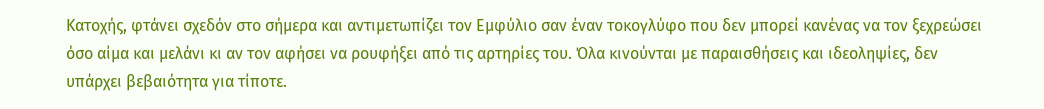Κατοχής, φτάνει σχεδόν στο σήμερα και αντιμετωπίζει τον Εμφύλιο σαν έναν τοκογλύφο που δεν μπορεί κανένας να τον ξεχρεώσει όσο αίμα και μελάνι κι αν τον αφήσει να ρουφήξει από τις αρτηρίες του. Όλα κινούνται με παραισθήσεις και ιδεοληψίες, δεν υπάρχει βεβαιότητα για τίποτε.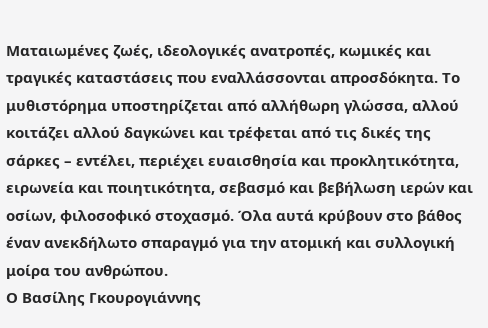Ματαιωμένες ζωές, ιδεολογικές ανατροπές, κωμικές και τραγικές καταστάσεις που εναλλάσσονται απροσδόκητα. Το μυθιστόρημα υποστηρίζεται από αλλήθωρη γλώσσα, αλλού κοιτάζει αλλού δαγκώνει και τρέφεται από τις δικές της σάρκες – εντέλει, περιέχει ευαισθησία και προκλητικότητα, ειρωνεία και ποιητικότητα, σεβασμό και βεβήλωση ιερών και οσίων, φιλοσοφικό στοχασμό. Όλα αυτά κρύβουν στο βάθος έναν ανεκδήλωτο σπαραγμό για την ατομική και συλλογική μοίρα του ανθρώπου.
Ο Βασίλης Γκουρογιάννης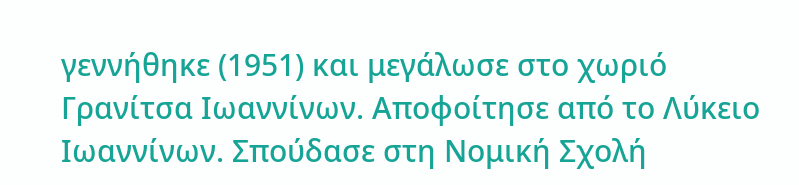γεννήθηκε (1951) και μεγάλωσε στο χωριό Γρανίτσα Ιωαννίνων. Αποφοίτησε από το Λύκειο Ιωαννίνων. Σπούδασε στη Νομική Σχολή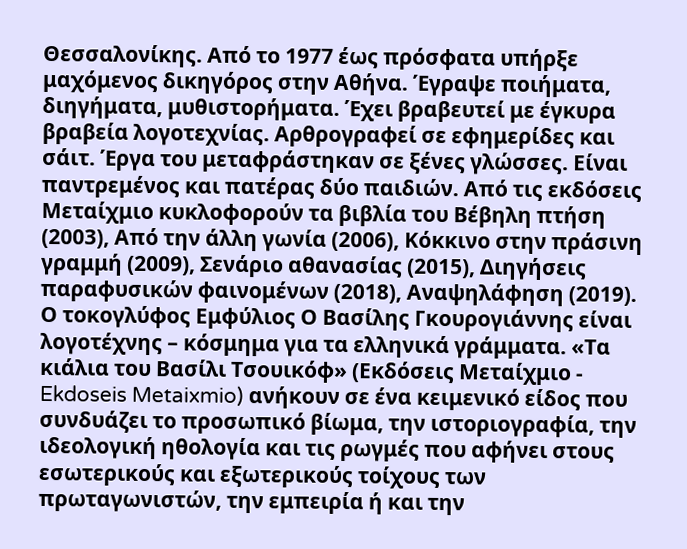Θεσσαλονίκης. Από το 1977 έως πρόσφατα υπήρξε μαχόμενος δικηγόρος στην Αθήνα. Έγραψε ποιήματα, διηγήματα, μυθιστορήματα. Έχει βραβευτεί με έγκυρα βραβεία λογοτεχνίας. Αρθρογραφεί σε εφημερίδες και σάιτ. Έργα του μεταφράστηκαν σε ξένες γλώσσες. Είναι παντρεμένος και πατέρας δύο παιδιών. Από τις εκδόσεις Μεταίχμιο κυκλοφορούν τα βιβλία του Βέβηλη πτήση (2003), Από την άλλη γωνία (2006), Κόκκινο στην πράσινη γραμμή (2009), Σενάριο αθανασίας (2015), Διηγήσεις παραφυσικών φαινομένων (2018), Αναψηλάφηση (2019).
Ο τοκογλύφος Εμφύλιος Ο Βασίλης Γκουρογιάννης είναι λογοτέχνης – κόσμημα για τα ελληνικά γράμματα. «Τα κιάλια του Βασίλι Τσουικόφ» (Εκδόσεις Μεταίχμιο - Ekdoseis Metaixmio) ανήκουν σε ένα κειμενικό είδος που συνδυάζει το προσωπικό βίωμα, την ιστοριογραφία, την ιδεολογική ηθολογία και τις ρωγμές που αφήνει στους εσωτερικούς και εξωτερικούς τοίχους των πρωταγωνιστών, την εμπειρία ή και την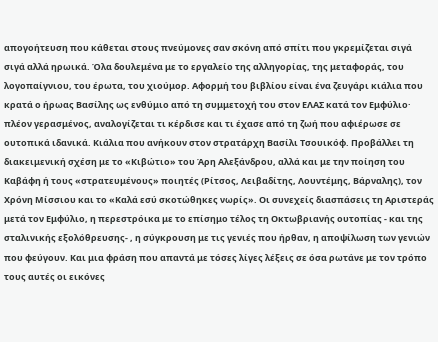απογοήτευση που κάθεται στους πνεύμονες σαν σκόνη από σπίτι που γκρεμίζεται σιγά σιγά αλλά ηρωικά. Όλα δουλεμένα με το εργαλείο της αλληγορίας, της μεταφοράς, του λογοπαίγνιου, του έρωτα, του χιούμορ. Αφορμή του βιβλίου είναι ένα ζευγάρι κιάλια που κρατά ο ήρωας Βασίλης ως ενθύμιο από τη συμμετοχή του στον ΕΛΑΣ κατά τον Εμφύλιο· πλέον γερασμένος, αναλογίζεται τι κέρδισε και τι έχασε από τη ζωή που αφιέρωσε σε ουτοπικά ιδανικά. Κιάλια που ανήκουν στον στρατάρχη Βασίλι Τσουικόφ. Προβάλλει τη διακειμενική σχέση με το «Κιβώτιο» του Άρη Αλεξάνδρου, αλλά και με την ποίηση του Καβάφη ή τους «στρατευμένους» ποιητές (Ρίτσος, Λειβαδίτης, Λουντέμης, Βάρναλης), τον Χρόνη Μίσσιου και το «Καλά εσύ σκοτώθηκες νωρίς». Οι συνεχείς διασπάσεις τη Αριστεράς μετά τον Εμφύλιο, η περεστρόικα με το επίσημο τέλος τη Οκτωβριανής ουτοπίας - και της σταλινικής εξολόθρευσης- , η σύγκρουση με τις γενιές που ήρθαν, η αποψίλωση των γενιών που φεύγουν. Και μια φράση που απαντά με τόσες λίγες λέξεις σε όσα ρωτάνε με τον τρόπο τους αυτές οι εικόνες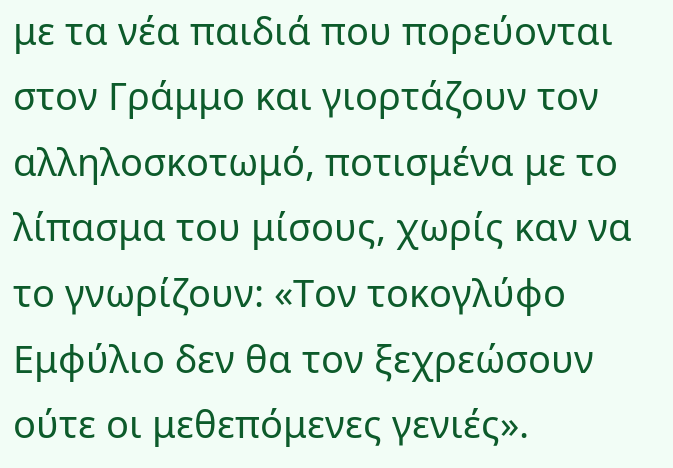με τα νέα παιδιά που πορεύονται στον Γράμμο και γιορτάζουν τον αλληλοσκοτωμό, ποτισμένα με το λίπασμα του μίσους, χωρίς καν να το γνωρίζουν: «Τον τοκογλύφο Εμφύλιο δεν θα τον ξεχρεώσουν ούτε οι μεθεπόμενες γενιές».